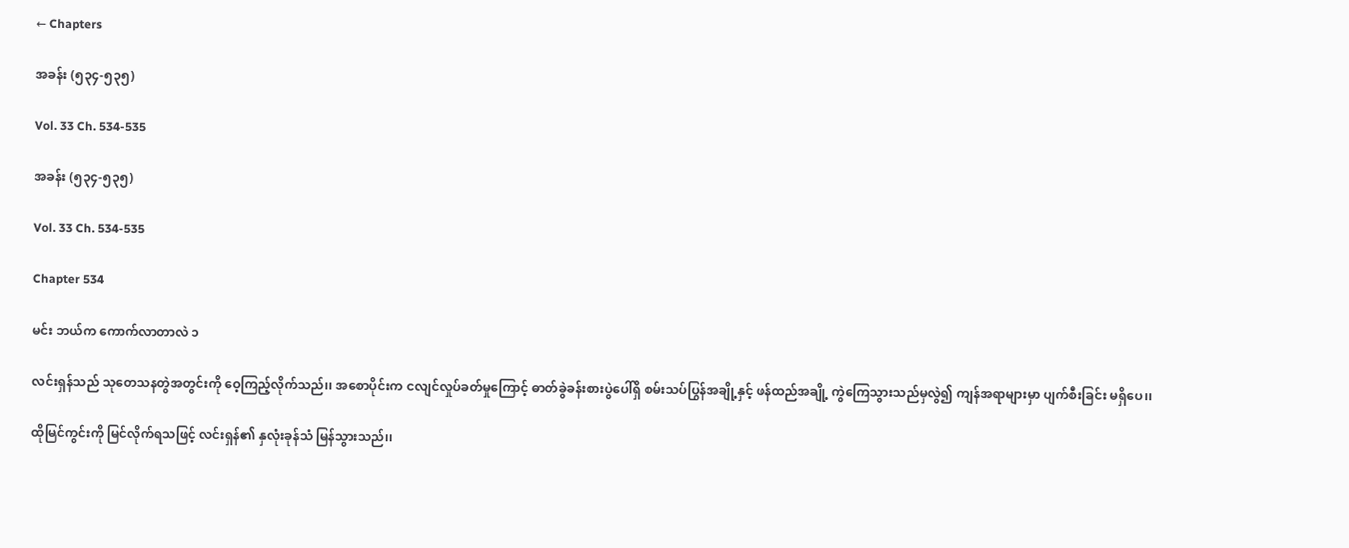← Chapters

အခန်း (၅၃၄-၅၃၅)

Vol. 33 Ch. 534-535

အခန်း (၅၃၄-၅၃၅)

Vol. 33 Ch. 534-535

Chapter 534

မင်း ဘယ်က ကောက်လာတာလဲ ၁

လင်းရှန်သည် သုတေသနတွဲအတွင်းကို ဝေ့ကြည့်လိုက်သည်၊၊ အစောပိုင်းက ငလျင်လှုပ်ခတ်မှုကြောင့် ဓာတ်ခွဲခန်းစားပွဲပေါ်ရှိ စမ်းသပ်ပြွန်အချို့နှင့် ဖန်ထည်အချို့ ကွဲကြေသွားသည်မှလွဲ၍ ကျန်အရာများမှာ ပျက်စီးခြင်း မရှိပေ၊၊

ထိုမြင်ကွင်းကို မြင်လိုက်ရသဖြင့် လင်းရှန်၏ နှလုံးခုန်သံ မြန်သွားသည်၊၊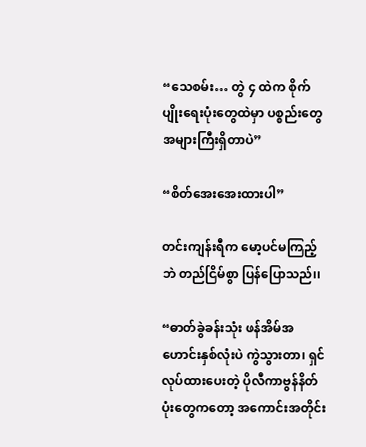“သေစမ်း… တွဲ ၄ ထဲက စိုက်ပျိုးရေးပုံးတွေထဲမှာ ပစ္စည်းတွေ အများကြီးရှိတာပဲ”

“စိတ်အေးအေးထားပါ”

တင်းကျန်းရီက မော့ပင်မကြည့်ဘဲ တည်ငြိမ်စွာ ပြန်ပြောသည်၊၊

“ဓာတ်ခွဲခန်းသုံး ဖန်အိမ်အဟောင်းနှစ်လုံးပဲ ကွဲသွားတာ၊ ရှင်လုပ်ထားပေးတဲ့ ပိုလီကာဗွန်နိတ်ပုံးတွေကတော့ အကောင်းအတိုင်း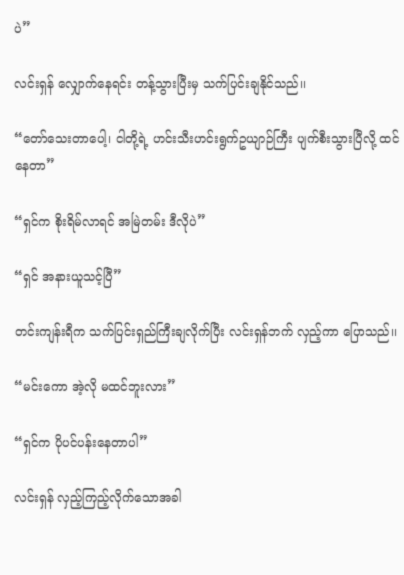ပဲ”

လင်းရှန် လျှောက်နေရင်း တန့်သွားပြီးမှ သက်ပြင်းချနိုင်သည်၊၊

“တော်သေးတာပေါ့၊ ငါတို့ရဲ့ ဟင်းသီးဟင်းရွက်ဥယျာဉ်ကြီး ပျက်စီးသွားပြီလို့ ထင်နေတာ”

“ရှင်က စိုးရိမ်လာရင် အမြဲတမ်း ဒီလိုပဲ”

“ရှင် အနားယူသင့်ပြီ”

တင်းကျန်းရီက သက်ပြင်းရှည်ကြီးချလိုက်ပြီး လင်းရှန်ဘက် လှည့်ကာ ပြောသည်၊၊

“မင်းကော အဲ့လို မထင်ဘူးလား”

“ရှင်က ပိုပင်ပန်းနေတာပါ”

လင်းရှန် လှည့်ကြည့်လိုက်သောအခါ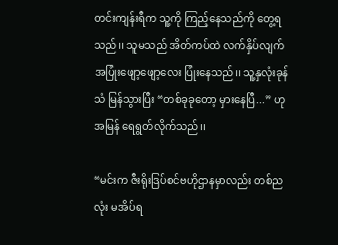တင်းကျန်းရီက သူ့ကို ကြည့်နေသည်ကို တွေ့ရသည်၊၊ သူမသည် အိတ်ကပ်ထဲ လက်နှိပ်လျက် အပြုံးဖျော့ဖျော့လေး ပြုံးနေသည်၊၊ သူ့နှလုံးခုန်သံ မြန်သွားပြီး “တစ်ခုခုတော့ မှားနေပြီ...” ဟု အမြန် ရေရွတ်လိုက်သည်၊၊

“မင်းက ဇီးရိုးဒြပ်စင်ဗဟိုဌာနမှာလည်း တစ်ညလုံး မအိပ်ရ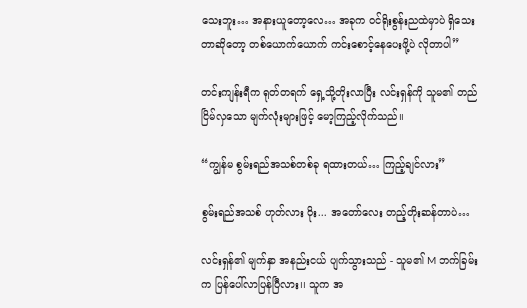သေးဘူး… အနားယူတော့လေ… အခုက ဝင်ရိုးစွန်းညထဲမှာပဲ ရှိသေးတာဆိုတော့ တစ်ယောက်ယောက် ကင်းစောင့်နေပေးဖို့ပဲ လိုတာပါ”

တင်းကျန်းရီက ရုတ်တရက် ရှေ့သို့တိုးလာပြီး လင်းရှန်ကို သူမ၏ တည်ငြိမ်လှသော မျက်လုံးများဖြင့် မော့ကြည့်လိုက်သည်၊၊

“ကျွန်မ စွမ်းရည်အသစ်တစ်ခု ရထားတယ်… ကြည့်ချင်လား”

စွမ်းရည်အသစ် ဟုတ်လား ဝိုး... အတော်လေး တည့်တိုးဆန်တာပဲ…

လင်းရှန်၏ မျက်နှာ အနည်းငယ် ပျက်သွားသည် - သူမ၏ M ဘက်ခြမ်းက ပြန်ပေါ်လာပြန်ပြီလား၊၊ သူက အ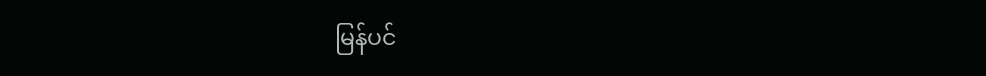မြန်ပင်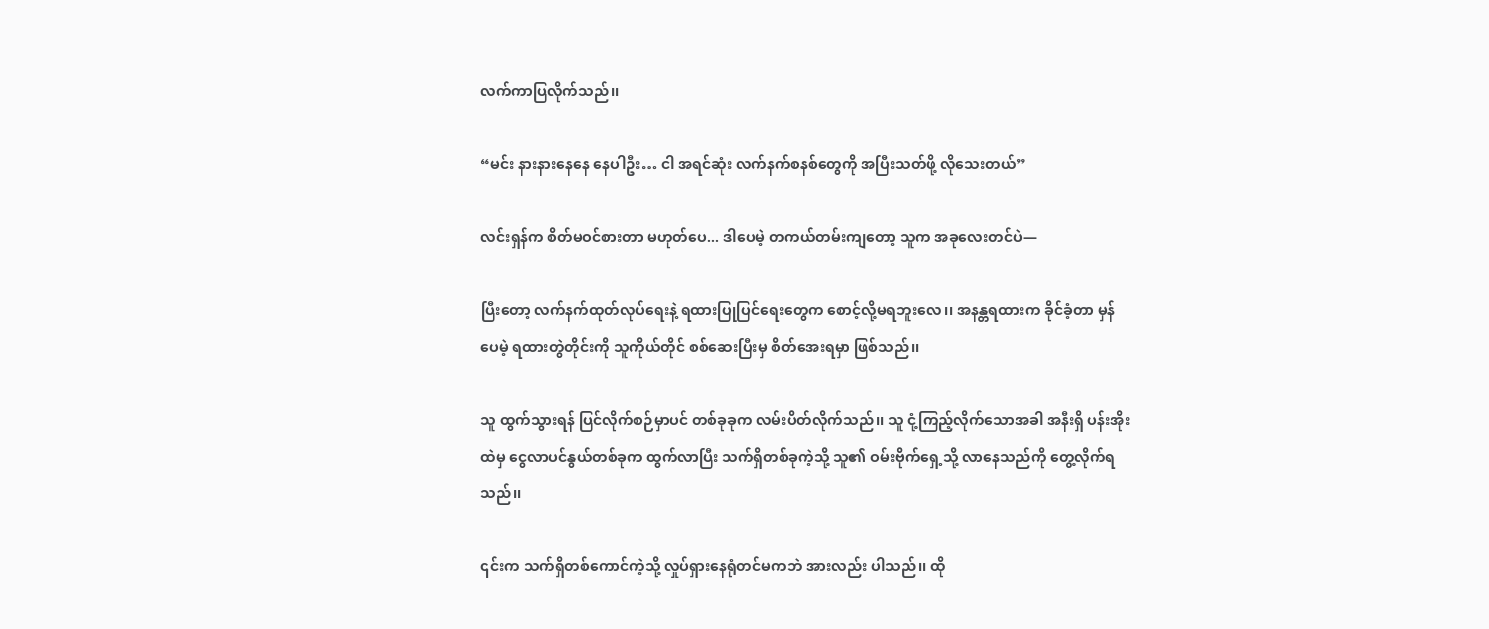လက်ကာပြလိုက်သည်၊၊

“မင်း နားနားနေနေ နေပါဦး… ငါ အရင်ဆုံး လက်နက်စနစ်တွေကို အပြီးသတ်ဖို့ လိုသေးတယ်”

လင်းရှန်က စိတ်မဝင်စားတာ မဟုတ်ပေ... ဒါပေမဲ့ တကယ်တမ်းကျတော့ သူက အခုလေးတင်ပဲ—

ပြီးတော့ လက်နက်ထုတ်လုပ်ရေးနဲ့ ရထားပြုပြင်ရေးတွေက စောင့်လို့မရဘူးလေ၊၊ အနန္တရထားက ခိုင်ခံ့တာ မှန်ပေမဲ့ ရထားတွဲတိုင်းကို သူကိုယ်တိုင် စစ်ဆေးပြီးမှ စိတ်အေးရမှာ ဖြစ်သည်၊၊

သူ ထွက်သွားရန် ပြင်လိုက်စဉ်မှာပင် တစ်ခုခုက လမ်းပိတ်လိုက်သည်၊၊ သူ ငုံ့ကြည့်လိုက်သောအခါ အနီးရှိ ပန်းအိုးထဲမှ ငွေလာပင်နွယ်တစ်ခုက ထွက်လာပြီး သက်ရှိတစ်ခုကဲ့သို့ သူ၏ ဝမ်းဗိုက်ရှေ့သို့ လာနေသည်ကို တွေ့လိုက်ရသည်၊၊

၎င်းက သက်ရှိတစ်ကောင်ကဲ့သို့ လှုပ်ရှားနေရုံတင်မကဘဲ အားလည်း ပါသည်၊၊ ထို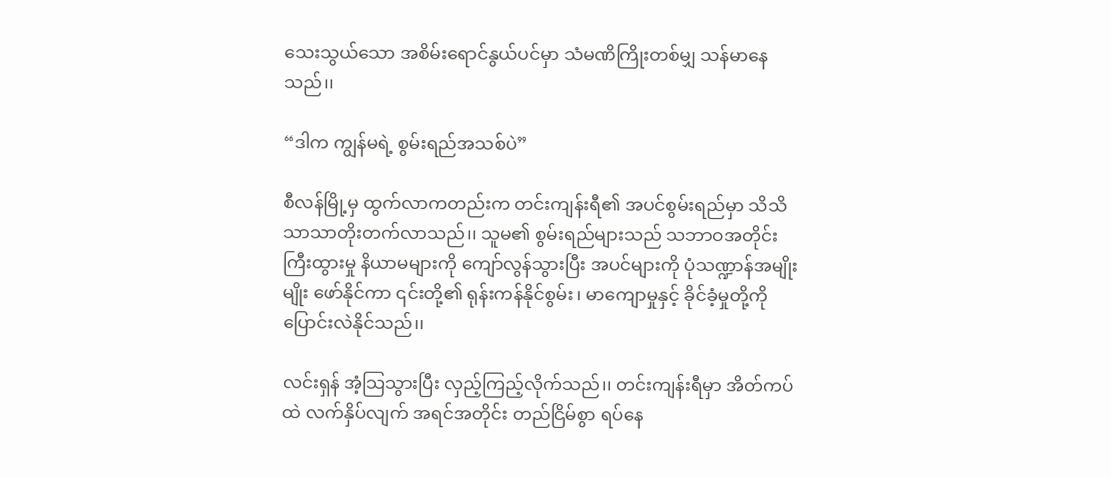သေးသွယ်သော အစိမ်းရောင်နွယ်ပင်မှာ သံမဏိကြိုးတစ်မျှ သန်မာနေသည်၊၊

“ဒါက ကျွန်မရဲ့ စွမ်းရည်အသစ်ပဲ”

စီလန်မြို့မှ ထွက်လာကတည်းက တင်းကျန်းရီ၏ အပင်စွမ်းရည်မှာ သိသိသာသာတိုးတက်လာသည်၊၊ သူမ၏ စွမ်းရည်များသည် သဘာဝအတိုင်း ကြီးထွားမှု နိယာမများကို ကျော်လွန်သွားပြီး အပင်များကို ပုံသဏ္ဍာန်အမျိုးမျိုး ဖော်နိုင်ကာ ၎င်းတို့၏ ရုန်းကန်နိုင်စွမ်း၊ မာကျောမှုနှင့် ခိုင်ခံ့မှုတို့ကို ပြောင်းလဲနိုင်သည်၊၊

လင်းရှန် အံ့သြသွားပြီး လှည့်ကြည့်လိုက်သည်၊၊ တင်းကျန်းရီမှာ အိတ်ကပ်ထဲ လက်နှိပ်လျက် အရင်အတိုင်း တည်ငြိမ်စွာ ရပ်နေ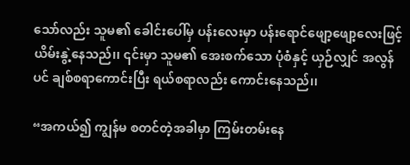သော်လည်း သူမ၏ ခေါင်းပေါ်မှ ပန်းလေးမှာ ပန်းရောင်ဖျော့ဖျော့လေးဖြင့် ယိမ်းနွဲ့နေသည်၊၊ ၎င်းမှာ သူမ၏ အေးစက်သော ပုံစံနှင့် ယှဉ်လျှင် အလွန်ပင် ချစ်စရာကောင်းပြီး ရယ်စရာလည်း ကောင်းနေသည်၊၊

“အကယ်၍ ကျွန်မ စတင်တဲ့အခါမှာ ကြမ်းတမ်းနေ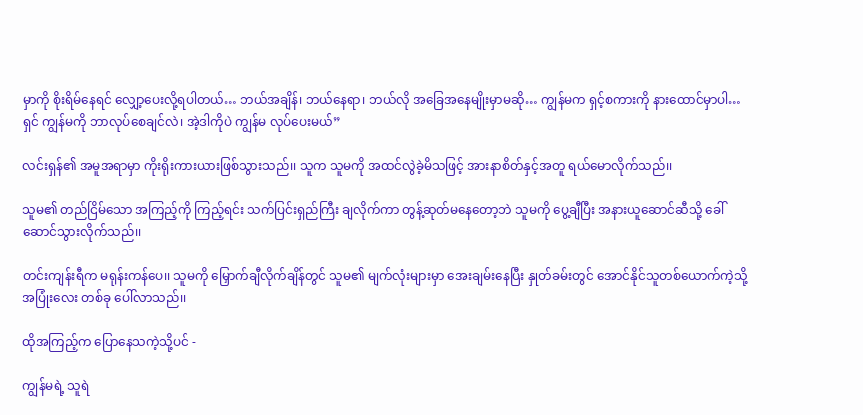မှာကို စိုးရိမ်နေရင် လျှော့ပေးလို့ရပါတယ်… ဘယ်အချိန်၊ ဘယ်နေရာ၊ ဘယ်လို အခြေအနေမျိုးမှာမဆို… ကျွန်မက ရှင့်စကားကို နားထောင်မှာပါ… ရှင် ကျွန်မကို ဘာလုပ်စေချင်လဲ၊ အဲ့ဒါကိုပဲ ကျွန်မ လုပ်ပေးမယ်”

လင်းရှန်၏ အမူအရာမှာ ကိုးရိုးကားယားဖြစ်သွားသည်၊၊ သူက သူမကို အထင်လွဲခဲ့မိသဖြင့် အားနာစိတ်နှင့်အတူ ရယ်မောလိုက်သည်၊၊

သူမ၏ တည်ငြိမ်သော အကြည့်ကို ကြည့်ရင်း သက်ပြင်းရှည်ကြီး ချလိုက်ကာ တွန့်ဆုတ်မနေတော့ဘဲ သူမကို ပွေ့ချီပြီး အနားယူဆောင်ဆီသို့ ခေါ်ဆောင်သွားလိုက်သည်၊၊

တင်းကျန်းရီက မရုန်းကန်ပေ၊၊ သူမကို မြှောက်ချီလိုက်ချိန်တွင် သူမ၏ မျက်လုံးများမှာ အေးချမ်းနေပြီး နှုတ်ခမ်းတွင် အောင်နိုင်သူတစ်ယောက်ကဲ့သို့ အပြုံးလေး တစ်ခု ပေါ်လာသည်၊၊

ထိုအကြည့်က ပြောနေသကဲ့သို့ပင် -

ကျွန်မရဲ့ သူရဲ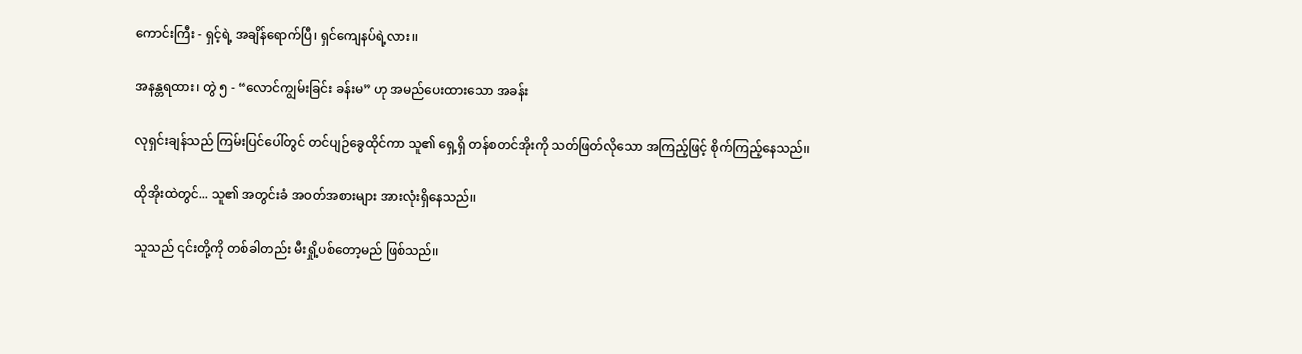ကောင်းကြီး - ရှင့်ရဲ့ အချိန်ရောက်ပြီ၊ ရှင်ကျေနပ်ရဲ့လား၊၊

အနန္တရထား၊ တွဲ ၅ - “လောင်ကျွမ်းခြင်း ခန်းမ” ဟု အမည်ပေးထားသော အခန်း

လုရှင်းချန်သည် ကြမ်းပြင်ပေါ်တွင် တင်ပျဉ်ခွေထိုင်ကာ သူ၏ ရှေ့ရှိ တန်စတင်အိုးကို သတ်ဖြတ်လိုသော အကြည့်ဖြင့် စိုက်ကြည့်နေသည်၊၊

ထိုအိုးထဲတွင်... သူ၏ အတွင်းခံ အဝတ်အစားများ အားလုံးရှိနေသည်၊၊

သူသည် ၎င်းတို့ကို တစ်ခါတည်း မီးရှို့ပစ်တော့မည် ဖြစ်သည်၊၊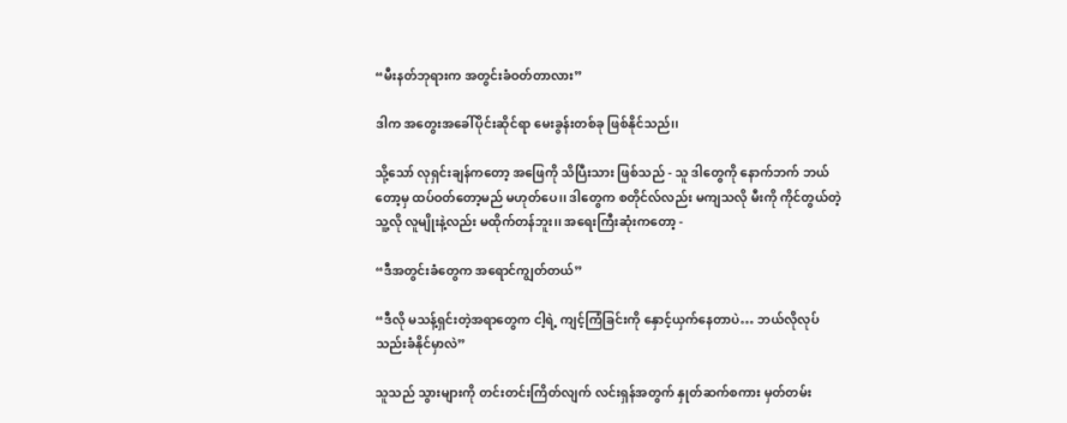“မီးနတ်ဘုရားက အတွင်းခံဝတ်တာလား”

ဒါက အတွေးအခေါ်ပိုင်းဆိုင်ရာ မေးခွန်းတစ်ခု ဖြစ်နိုင်သည်၊၊

သို့သော် လုရှင်းချန်ကတော့ အဖြေကို သိပြီးသား ဖြစ်သည် - သူ ဒါတွေကို နောက်ဘက် ဘယ်တော့မှ ထပ်ဝတ်တော့မည် မဟုတ်ပေ၊၊ ဒါတွေက စတိုင်လ်လည်း မကျသလို မီးကို ကိုင်တွယ်တဲ့ သူ့လို လူမျိုးနဲ့လည်း မထိုက်တန်ဘူး၊၊ အရေးကြီးဆုံးကတော့ -

“ဒီအတွင်းခံတွေက အရောင်ကျွတ်တယ်”

“ဒီလို မသန့်ရှင်းတဲ့အရာတွေက ငါ့ရဲ့ ကျင့်ကြံခြင်းကို နှောင့်ယှက်နေတာပဲ… ဘယ်လိုလုပ် သည်းခံနိုင်မှာလဲ”

သူသည် သွားများကို တင်းတင်းကြိတ်လျက် လင်းရှန်အတွက် နှုတ်ဆက်စကား မှတ်တမ်း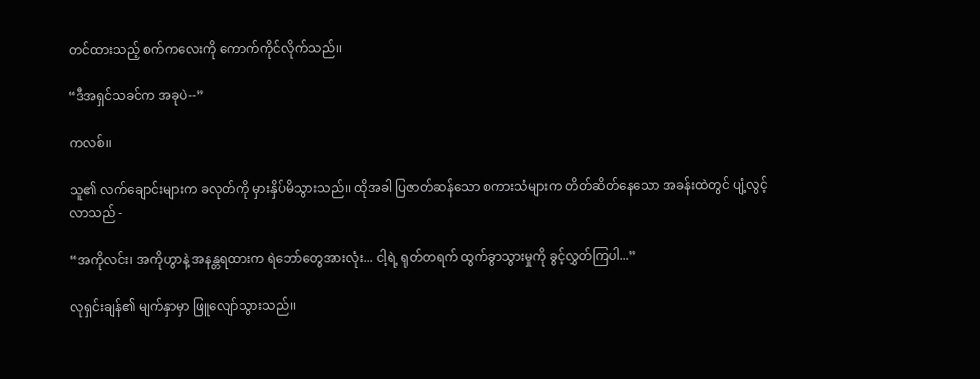တင်ထားသည့် စက်ကလေးကို ကောက်ကိုင်လိုက်သည်၊၊

“ဒီအရှင်သခင်က အခုပဲ--”

ကလစ်၊၊

သူ၏ လက်ချောင်းများက ခလုတ်ကို မှားနှိပ်မိသွားသည်၊၊ ထိုအခါ ပြဇာတ်ဆန်သော စကားသံများက တိတ်ဆိတ်နေသော အခန်းထဲတွင် ပျံ့လွင့်လာသည် -

“အကိုလင်း၊ အကိုဟွာနဲ့ အနန္တရထားက ရဲဘော်တွေအားလုံး... ငါ့ရဲ့ ရုတ်တရက် ထွက်ခွာသွားမှုကို ခွင့်လွှတ်ကြပါ...”

လုရှင်းချန်၏ မျက်နှာမှာ ဖြူလျော်သွားသည်၊၊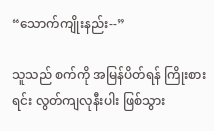“သောက်ကျိုးနည်း--”

သူသည် စက်ကို အမြန်ပိတ်ရန် ကြိုးစားရင်း လွတ်ကျလုနီးပါး ဖြစ်သွား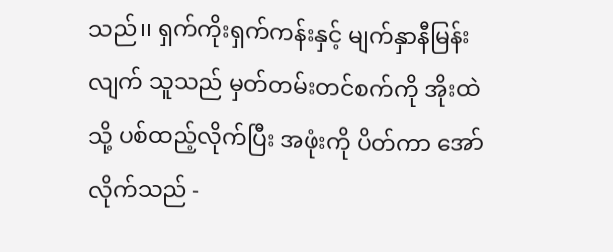သည်၊၊ ရှက်ကိုးရှက်ကန်းနှင့် မျက်နှာနီမြန်းလျက် သူသည် မှတ်တမ်းတင်စက်ကို အိုးထဲသို့ ပစ်ထည့်လိုက်ပြီး အဖုံးကို ပိတ်ကာ အော်လိုက်သည် -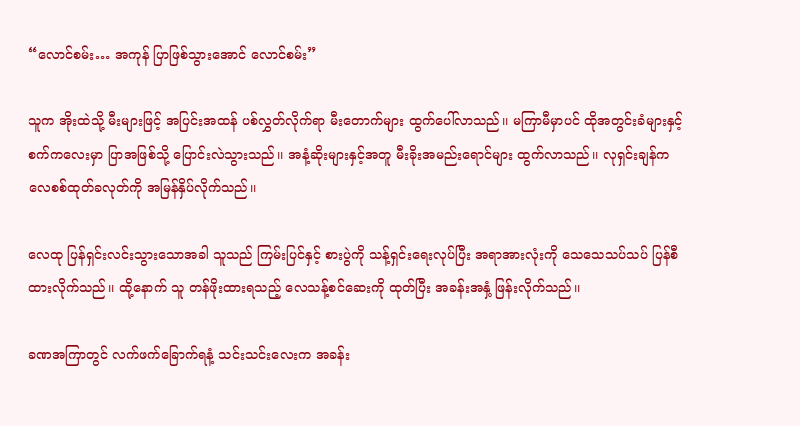“လောင်စမ်း… အကုန် ပြာဖြစ်သွားအောင် လောင်စမ်း”

သူက အိုးထဲသို့ မီးများဖြင့် အပြင်းအထန် ပစ်လွှတ်လိုက်ရာ မီးတောက်များ ထွက်ပေါ်လာသည်၊၊ မကြာမီမှာပင် ထိုအတွင်းခံများနှင့် စက်ကလေးမှာ ပြာအဖြစ်သို့ ပြောင်းလဲသွားသည်၊၊ အနံ့ဆိုးများနှင့်အတူ မီးခိုးအမည်းရောင်များ ထွက်လာသည်၊၊ လုရှင်းချန်က လေစစ်ထုတ်ခလုတ်ကို အမြန်နှိပ်လိုက်သည်၊၊

လေထု ပြန်ရှင်းလင်းသွားသောအခါ သူသည် ကြမ်းပြင်နှင့် စားပွဲကို သန့်ရှင်းရေးလုပ်ပြီး အရာအားလုံးကို သေသေသပ်သပ် ပြန်စီထားလိုက်သည်၊၊ ထို့နောက် သူ တန်ဖိုးထားရသည့် လေသန့်စင်ဆေးကို ထုတ်ပြီး အခန်းအနှံ့ ဖြန်းလိုက်သည်၊၊

ခဏအကြာတွင် လက်ဖက်ခြောက်ရနံ့ သင်းသင်းလေးက အခန်း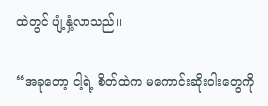ထဲတွင် ပျံ့နှံ့လာသည်၊၊

“အခုတော့ ငါ့ရဲ့ စိတ်ထဲက မကောင်းဆိုးဝါးတွေကို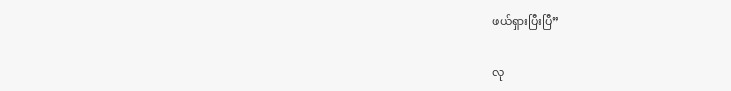ဖယ်ရှားပြီးပြီ”

လု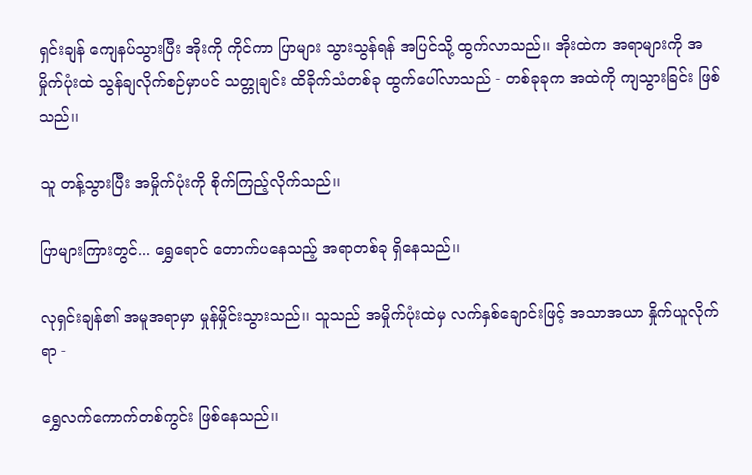ရှင်းချန် ကျေနပ်သွားပြီး အိုးကို ကိုင်ကာ ပြာများ သွားသွန်ရန် အပြင်သို့ ထွက်လာသည်၊၊ အိုးထဲက အရာများကို အမှိုက်ပုံးထဲ သွန်ချလိုက်စဉ်မှာပင် သတ္တုချင်း ထိခိုက်သံတစ်ခု ထွက်ပေါ်လာသည် - တစ်ခုခုက အထဲကို ကျသွားခြင်း ဖြစ်သည်၊၊

သူ တန့်သွားပြီး အမှိုက်ပုံးကို စိုက်ကြည့်လိုက်သည်၊၊

ပြာများကြားတွင်... ရွှေရောင် တောက်ပနေသည့် အရာတစ်ခု ရှိနေသည်၊၊

လုရှင်းချန်၏ အမူအရာမှာ မှုန်မှိုင်းသွားသည်၊၊ သူသည် အမှိုက်ပုံးထဲမှ လက်နှစ်ချောင်းဖြင့် အသာအယာ နှိုက်ယူလိုက်ရာ -

ရွှေလက်ကောက်တစ်ကွင်း ဖြစ်နေသည်၊၊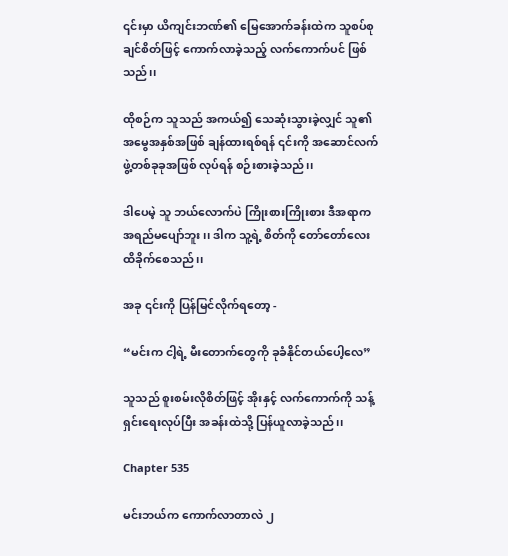၎င်းမှာ ယိကျင်းဘဏ်၏ မြေအောက်ခန်းထဲက သူစပ်စုချင်စိတ်ဖြင့် ကောက်လာခဲ့သည့် လက်ကောက်ပင် ဖြစ်သည်၊၊

ထိုစဉ်က သူသည် အကယ်၍ သေဆုံးသွားခဲ့လျှင် သူ၏ အမွေအနှစ်အဖြစ် ချန်ထားရစ်ရန် ၎င်းကို အဆောင်လက်ဖွဲ့တစ်ခုခုအဖြစ် လုပ်ရန် စဉ်းစားခဲ့သည်၊၊

ဒါပေမဲ့ သူ ဘယ်လောက်ပဲ ကြိုးစားကြိုးစား ဒီအရာက အရည်မပျော်ဘူး၊၊ ဒါက သူ့ရဲ့ စိတ်ကို တော်တော်လေးထိခိုက်စေသည်၊၊

အခု ၎င်းကို ပြန်မြင်လိုက်ရတော့ -

“မင်းက ငါ့ရဲ့ မီးတောက်တွေကို ခုခံနိုင်တယ်ပေါ့လေ”

သူသည် စူးစမ်းလိုစိတ်ဖြင့် အိုးနှင့် လက်ကောက်ကို သန့်ရှင်းရေးလုပ်ပြီး အခန်းထဲသို့ ပြန်ယူလာခဲ့သည်၊၊

Chapter 535

မင်းဘယ်က ကောက်လာတာလဲ ၂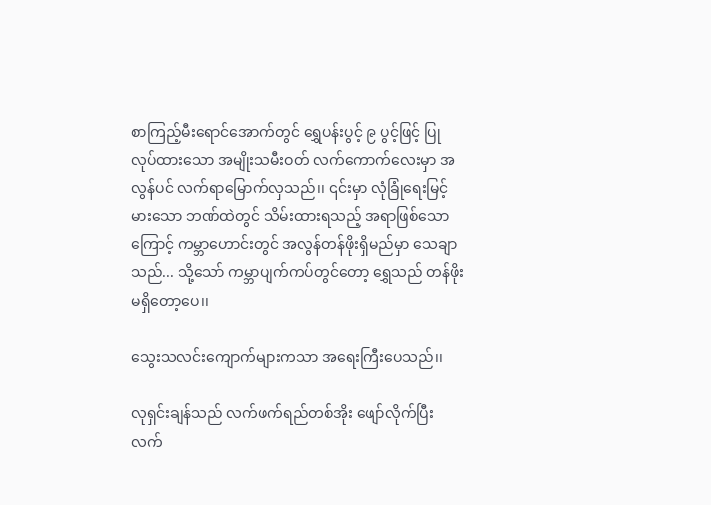စာကြည့်မီးရောင်အောက်တွင် ရွှေပန်းပွင့် ၉ ပွင့်ဖြင့် ပြုလုပ်ထားသော အမျိုးသမီးဝတ် လက်ကောက်လေးမှာ အလွန်ပင် လက်ရာမြောက်လှသည်၊၊ ၎င်းမှာ လုံခြုံရေးမြင့်မားသော ဘဏ်ထဲတွင် သိမ်းထားရသည့် အရာဖြစ်သောကြောင့် ကမ္ဘာဟောင်းတွင် အလွန်တန်ဖိုးရှိမည်မှာ သေချာသည်... သို့သော် ကမ္ဘာပျက်ကပ်တွင်တော့ ရွှေသည် တန်ဖိုး မရှိတော့ပေ၊၊

သွေးသလင်းကျောက်များကသာ အရေးကြီးပေသည်၊၊

လုရှင်းချန်သည် လက်ဖက်ရည်တစ်အိုး ဖျော်လိုက်ပြီး လက်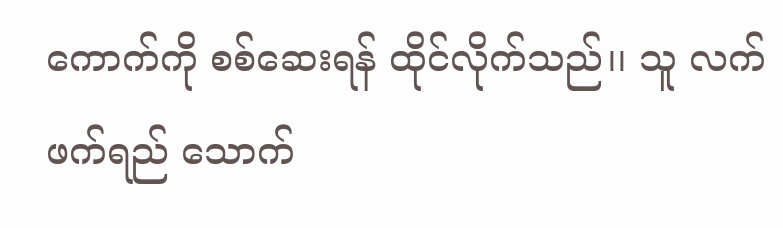ကောက်ကို စစ်ဆေးရန် ထိုင်လိုက်သည်၊၊ သူ လက်ဖက်ရည် သောက်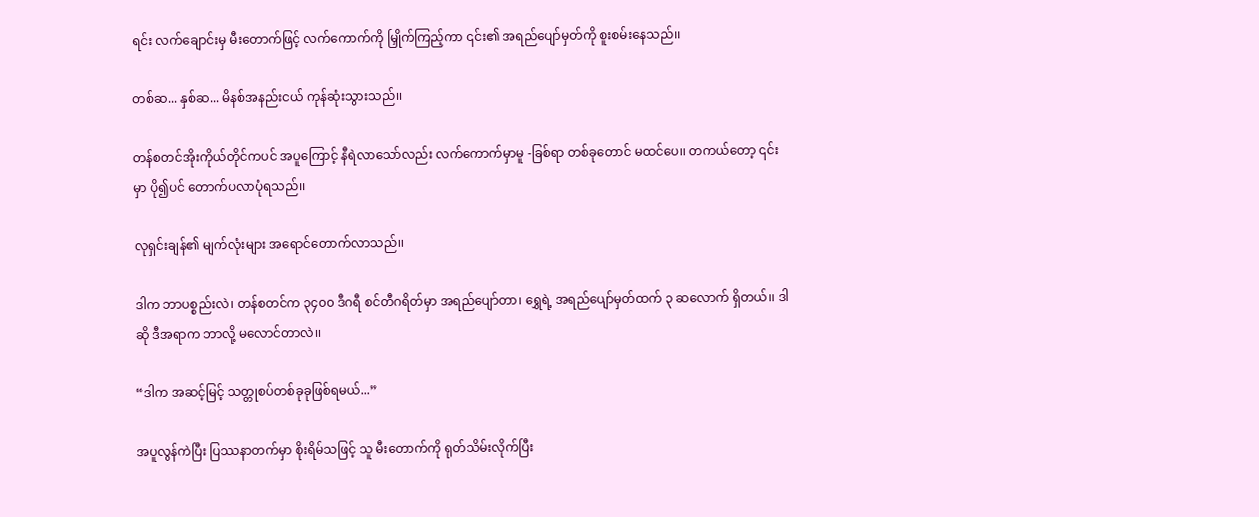ရင်း လက်ချောင်းမှ မီးတောက်ဖြင့် လက်ကောက်ကို မြှိုက်ကြည့်ကာ ၎င်း၏ အရည်ပျော်မှတ်ကို စူးစမ်းနေသည်၊၊

တစ်ဆ... နှစ်ဆ... မိနစ်အနည်းငယ် ကုန်ဆုံးသွားသည်၊၊

တန်စတင်အိုးကိုယ်တိုင်ကပင် အပူကြောင့် နီရဲလာသော်လည်း လက်ကောက်မှာမူ -ခြစ်ရာ တစ်ခုတောင် မထင်ပေ၊၊ တကယ်တော့ ၎င်းမှာ ပို၍ပင် တောက်ပလာပုံရသည်၊၊

လုရှင်းချန်၏ မျက်လုံးများ အရောင်တောက်လာသည်၊၊

ဒါက ဘာပစ္စည်းလဲ၊ တန်စတင်က ၃၄၀၀ ဒီဂရီ စင်တီဂရိတ်မှာ အရည်ပျော်တာ၊ ရွှေရဲ့ အရည်ပျော်မှတ်ထက် ၃ ဆလောက် ရှိတယ်၊၊ ဒါဆို ဒီအရာက ဘာလို့ မလောင်တာလဲ၊၊

“ဒါက အဆင့်မြင့် သတ္တုစပ်တစ်ခုခုဖြစ်ရမယ်...”

အပူလွန်ကဲပြီး ပြဿနာတက်မှာ စိုးရိမ်သဖြင့် သူ မီးတောက်ကို ရုတ်သိမ်းလိုက်ပြီး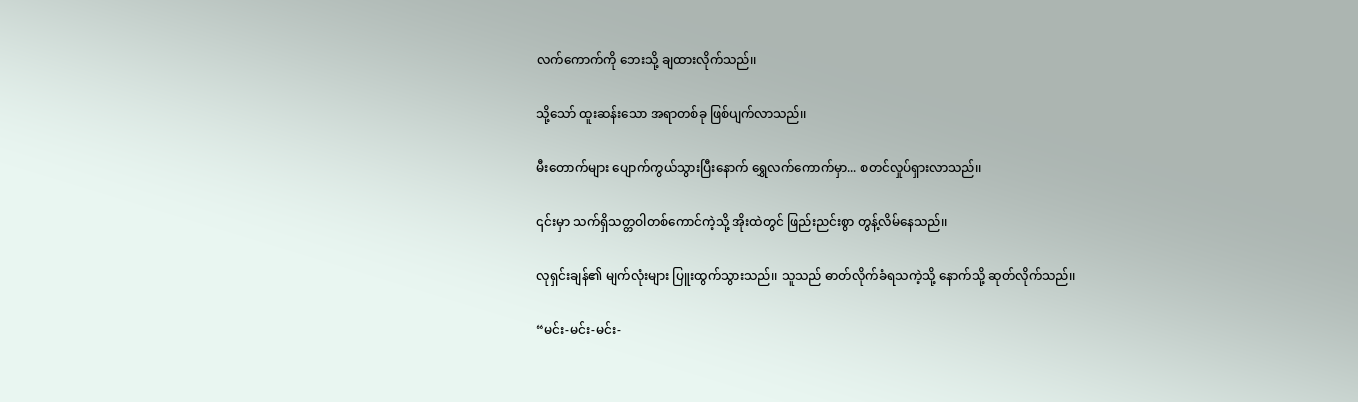လက်ကောက်ကို ဘေးသို့ ချထားလိုက်သည်၊၊

သို့သော် ထူးဆန်းသော အရာတစ်ခု ဖြစ်ပျက်လာသည်၊၊

မီးတောက်များ ပျောက်ကွယ်သွားပြီးနောက် ရွှေလက်ကောက်မှာ... စတင်လှုပ်ရှားလာသည်၊၊

၎င်းမှာ သက်ရှိသတ္တဝါတစ်ကောင်ကဲ့သို့ အိုးထဲတွင် ဖြည်းညင်းစွာ တွန့်လိမ်နေသည်၊၊

လုရှင်းချန်၏ မျက်လုံးများ ပြူးထွက်သွားသည်၊၊ သူသည် ဓာတ်လိုက်ခံရသကဲ့သို့ နောက်သို့ ဆုတ်လိုက်သည်၊၊

“မင်း-မင်း-မင်း-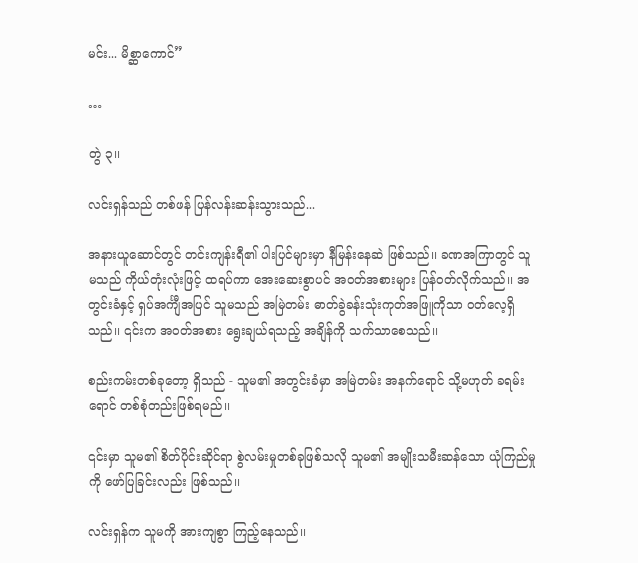မင်း... မိစ္ဆာကောင်”

…

တွဲ ၃၊၊

လင်းရှန်သည် တစ်ဖန် ပြန်လန်းဆန်းသွားသည်...

အနားယူဆောင်တွင် တင်းကျန်းရီ၏ ပါးပြင်များမှာ နီမြန်းနေဆဲ ဖြစ်သည်၊၊ ခဏအကြာတွင် သူမသည် ကိုယ်တုံးလုံးဖြင့် ထရပ်ကာ အေးဆေးစွာပင် အဝတ်အစားများ ပြန်ဝတ်လိုက်သည်၊၊ အတွင်းခံနှင့် ရှပ်အင်္ကျီအပြင် သူမသည် အမြဲတမ်း ဓာတ်ခွဲခန်းသုံးကုတ်အဖြူကိုသာ ဝတ်လေ့ရှိသည်၊၊ ၎င်းက အဝတ်အစား ရွေးချယ်ရသည့် အချိန်ကို သက်သာစေသည်၊၊

စည်းကမ်းတစ်ခုတော့ ရှိသည် - သူမ၏ အတွင်းခံမှာ အမြဲတမ်း အနက်ရောင် သို့မဟုတ် ခရမ်းရောင် တစ်စုံတည်းဖြစ်ရမည်၊၊

၎င်းမှာ သူမ၏ စိတ်ပိုင်းဆိုင်ရာ စွဲလမ်းမှုတစ်ခုဖြစ်သလို သူမ၏ အမျိုးသမီးဆန်သော ယုံကြည်မှုကို ဖော်ပြခြင်းလည်း ဖြစ်သည်၊၊

လင်းရှန်က သူမကို အားကျစွာ ကြည့်နေသည်၊၊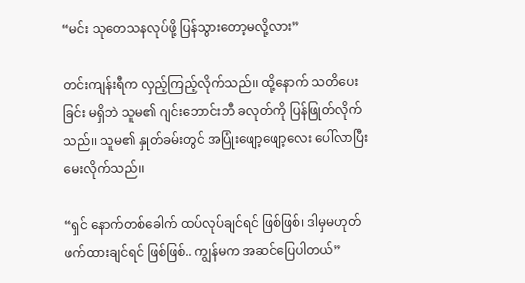“မင်း သုတေသနလုပ်ဖို့ ပြန်သွားတော့မလို့လား”

တင်းကျန်းရီက လှည့်ကြည့်လိုက်သည်၊၊ ထို့နောက် သတိပေးခြင်း မရှိဘဲ သူမ၏ ဂျင်းဘောင်းဘီ ခလုတ်ကို ပြန်ဖြုတ်လိုက်သည်၊၊ သူမ၏ နှုတ်ခမ်းတွင် အပြုံးဖျော့ဖျော့လေး ပေါ်လာပြီး မေးလိုက်သည်၊၊

“ရှင် နောက်တစ်ခေါက် ထပ်လုပ်ချင်ရင် ဖြစ်ဖြစ်၊ ဒါမှမဟုတ် ဖက်ထားချင်ရင် ဖြစ်ဖြစ်.. ကျွန်မက အဆင်ပြေပါတယ်”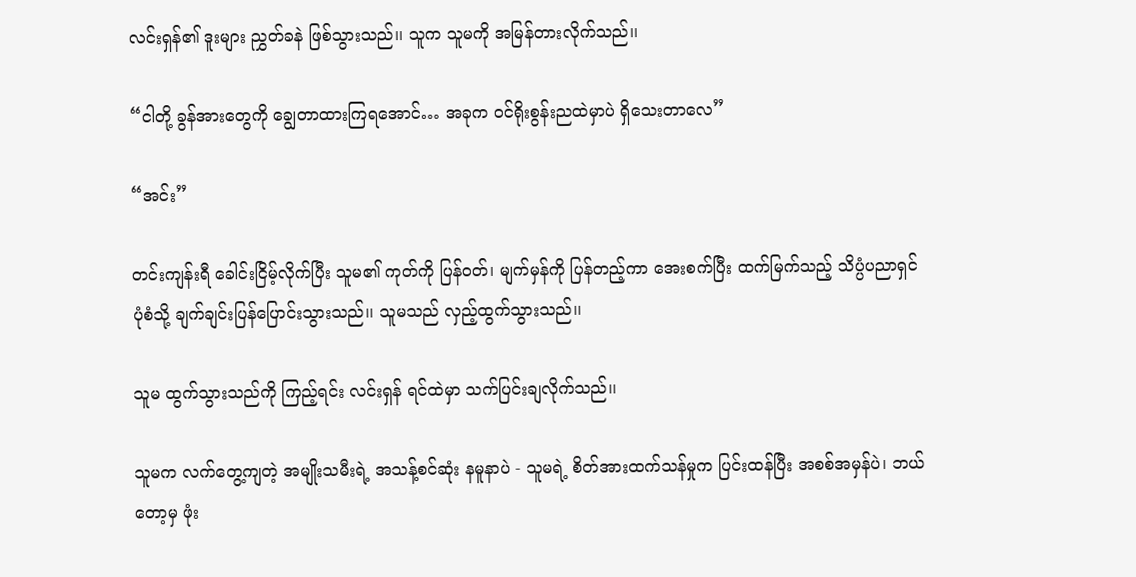လင်းရှန်၏ ဒူးများ ညွှတ်ခနဲ ဖြစ်သွားသည်၊၊ သူက သူမကို အမြန်တားလိုက်သည်၊၊

“ငါတို့ ခွန်အားတွေကို ချွေတာထားကြရအောင်… အခုက ဝင်ရိုးစွန်းညထဲမှာပဲ ရှိသေးတာလေ”

“အင်း”

တင်းကျန်းရီ ခေါင်းငြိမ့်လိုက်ပြီး သူမ၏ ကုတ်ကို ပြန်ဝတ်၊ မျက်မှန်ကို ပြန်တည့်ကာ အေးစက်ပြီး ထက်မြက်သည့် သိပ္ပံပညာရှင် ပုံစံသို့ ချက်ချင်းပြန်ပြောင်းသွားသည်၊၊ သူမသည် လှည့်ထွက်သွားသည်၊၊

သူမ ထွက်သွားသည်ကို ကြည့်ရင်း လင်းရှန် ရင်ထဲမှာ သက်ပြင်းချလိုက်သည်၊၊

သူမက လက်တွေ့ကျတဲ့ အမျိုးသမီးရဲ့ အသန့်စင်ဆုံး နမူနာပဲ - သူမရဲ့ စိတ်အားထက်သန်မှုက ပြင်းထန်ပြီး အစစ်အမှန်ပဲ၊ ဘယ်တော့မှ ဖုံး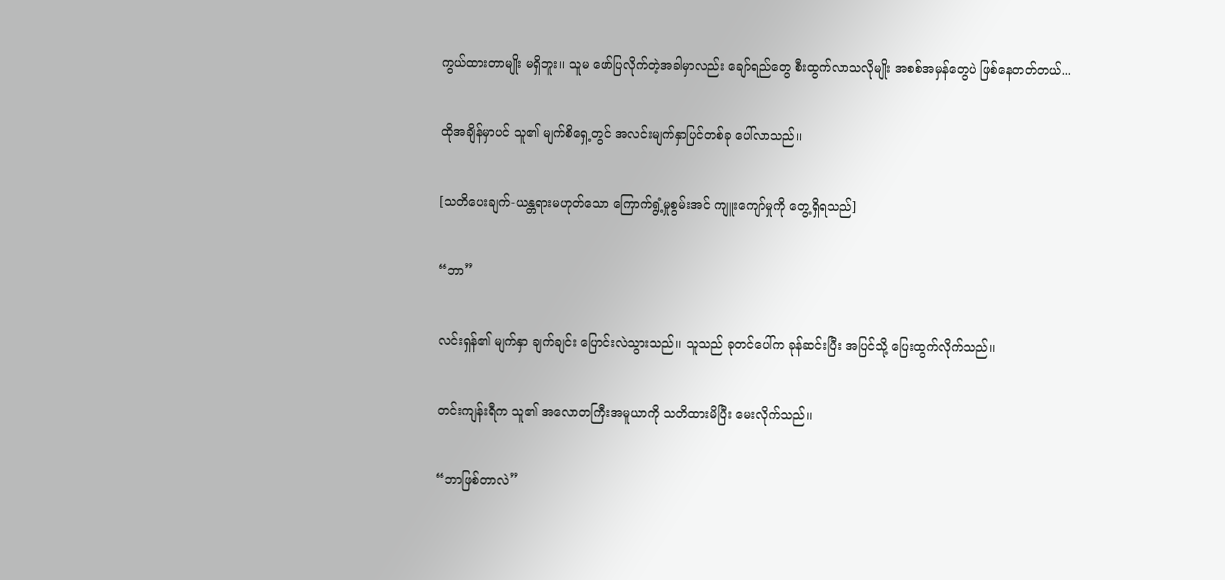ကွယ်ထားတာမျိုး မရှိဘူး၊၊ သူမ ဖော်ပြလိုက်တဲ့အခါမှာလည်း ချော်ရည်တွေ စီးထွက်လာသလိုမျိုး အစစ်အမှန်တွေပဲ ဖြစ်နေတတ်တယ်...

ထိုအချိန်မှာပင် သူ၏ မျက်စိရှေ့တွင် အလင်းမျက်နှာပြင်တစ်ခု ပေါ်လာသည်၊၊

[သတိပေးချက်-ယန္တရားမဟုတ်သော ကြောက်ရွံ့မှုစွမ်းအင် ကျူးကျော်မှုကို တွေ့ရှိရသည်]

“ဘာ”

လင်းရှန်၏ မျက်နှာ ချက်ချင်း ပြောင်းလဲသွားသည်၊၊ သူသည် ခုတင်ပေါ်က ခုန်ဆင်းပြီး အပြင်သို့ ပြေးထွက်လိုက်သည်၊၊

တင်းကျန်းရီက သူ၏ အလောတကြီးအမူယာကို သတိထားမိပြီး မေးလိုက်သည်၊၊

“ဘာဖြစ်တာလဲ”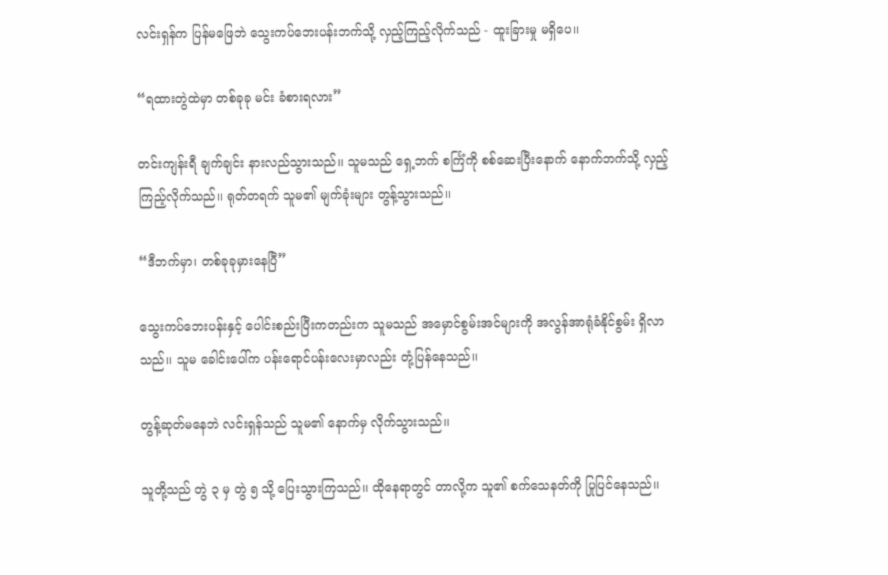လင်းရှန်က ပြန်မဖြေဘဲ သွေးကပ်ဘေးပန်းဘက်သို့ လှည့်ကြည့်လိုက်သည် - ထူးခြားမှု မရှိပေ၊၊

“ရထားတွဲထဲမှာ တစ်ခုခု မင်း ခံစားရလား”

တင်းကျန်းရီ ချက်ချင်း နားလည်သွားသည်၊၊ သူမသည် ရှေ့ဘက် စင်္ကြံကို စစ်ဆေးပြီးနောက် နောက်ဘက်သို့ လှည့်ကြည့်လိုက်သည်၊၊ ရုတ်တရက် သူမ၏ မျက်ခုံးများ တွန့်သွားသည်၊၊

“ဒီဘက်မှာ၊ တစ်ခုခုမှားနေပြီ”

သွေးကပ်ဘေးပန်းနှင့် ပေါင်းစည်းပြီးကတည်းက သူမသည် အမှောင်စွမ်းအင်များကို အလွန်အာရုံခံနိုင်စွမ်း ရှိလာသည်၊၊ သူမ ခေါင်းပေါ်က ပန်းရောင်ပန်းလေးမှာလည်း တုံ့ပြန်နေသည်၊၊

တွန့်ဆုတ်မနေဘဲ လင်းရှန်သည် သူမ၏ နောက်မှ လိုက်သွားသည်၊၊

သူတို့သည် တွဲ ၃ မှ တွဲ ၅ သို့ ပြေးသွားကြသည်၊၊ ထိုနေရာတွင် တာလို့က သူ၏ စက်သေနတ်ကို ပြုပြင်နေသည်၊၊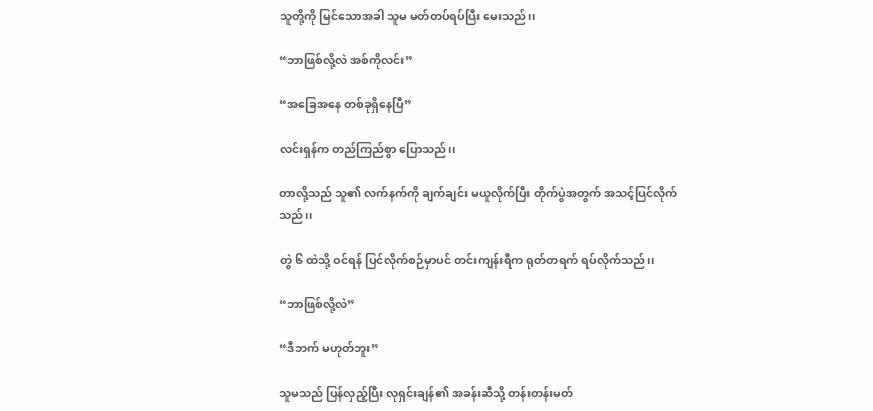သူတို့ကို မြင်သောအခါ သူမ မတ်တပ်ရပ်ပြီး မေးသည်၊၊

“ဘာဖြစ်လို့လဲ အစ်ကိုလင်း”

“အခြေအနေ တစ်ခုရှိနေပြီ”

လင်းရှန်က တည်ကြည်စွာ ပြောသည်၊၊

တာလို့သည် သူ၏ လက်နက်ကို ချက်ချင်း မယူလိုက်ပြီး တိုက်ပွဲအတွက် အသင့်ပြင်လိုက်သည်၊၊

တွဲ ၆ ထဲသို့ ဝင်ရန် ပြင်လိုက်စဉ်မှာပင် တင်းကျန်းရီက ရုတ်တရက် ရပ်လိုက်သည်၊၊

“ဘာဖြစ်လို့လဲ”

“ဒီဘက် မဟုတ်ဘူး”

သူမသည် ပြန်လှည့်ပြီး လုရှင်းချန်၏ အခန်းဆီသို့ တန်းတန်းမတ်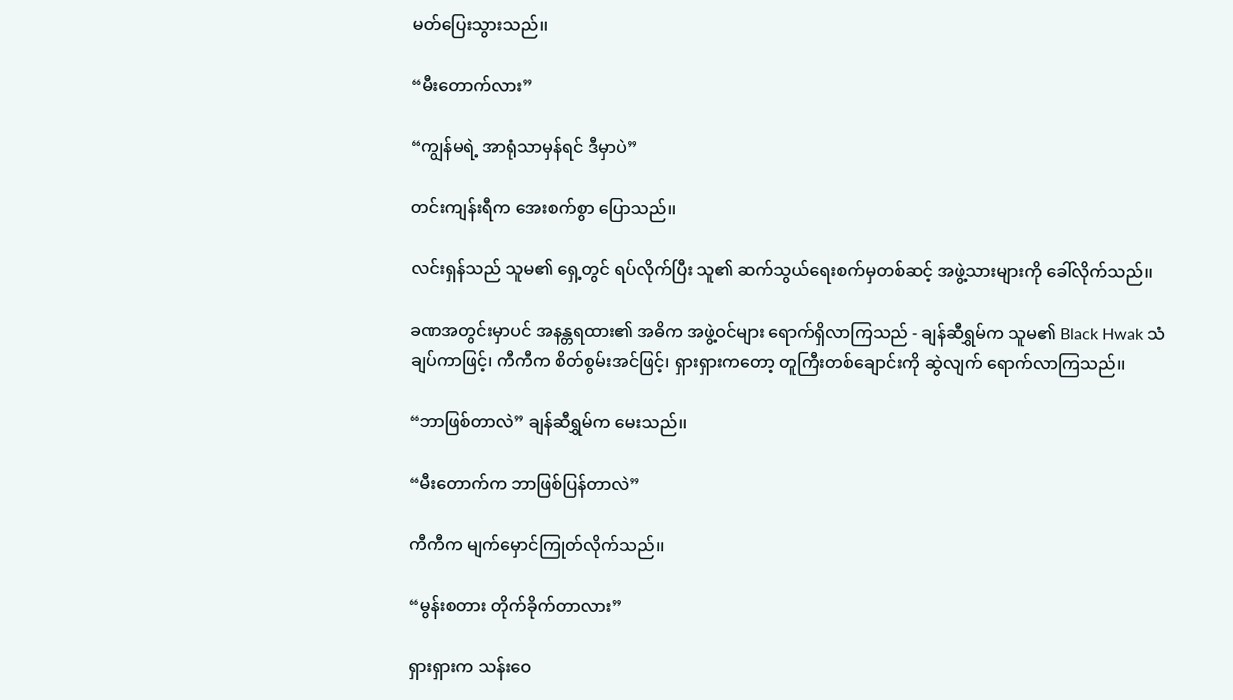မတ်ပြေးသွားသည်၊၊

“မီးတောက်လား”

“ကျွန်မရဲ့ အာရုံသာမှန်ရင် ဒီမှာပဲ”

တင်းကျန်းရီက အေးစက်စွာ ပြောသည်၊၊

လင်းရှန်သည် သူမ၏ ရှေ့တွင် ရပ်လိုက်ပြီး သူ၏ ဆက်သွယ်ရေးစက်မှတစ်ဆင့် အဖွဲ့သားများကို ခေါ်လိုက်သည်၊၊

ခဏအတွင်းမှာပင် အနန္တရထား၏ အဓိက အဖွဲ့ဝင်များ ရောက်ရှိလာကြသည် - ချန်ဆီရွှမ်က သူမ၏ Black Hwak သံချပ်ကာဖြင့်၊ ကီကီက စိတ်စွမ်းအင်ဖြင့်၊ ရှားရှားကတော့ တူကြီးတစ်ချောင်းကို ဆွဲလျက် ရောက်လာကြသည်၊၊

“ဘာဖြစ်တာလဲ” ချန်ဆီရွှမ်က မေးသည်၊၊

“မီးတောက်က ဘာဖြစ်ပြန်တာလဲ”

ကီကီက မျက်မှောင်ကြုတ်လိုက်သည်၊၊

“မွန်းစတား တိုက်ခိုက်တာလား”

ရှားရှားက သန်းဝေ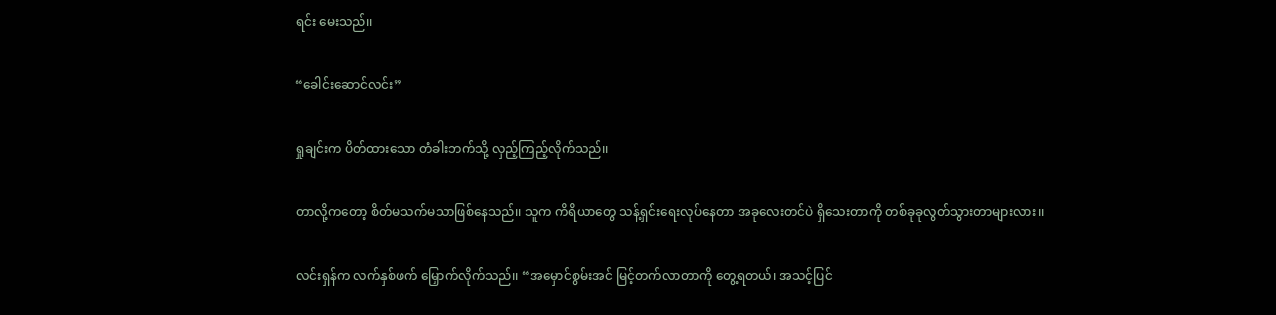ရင်း မေးသည်၊၊

“ခေါင်းဆောင်လင်း”

ရှုချင်းက ပိတ်ထားသော တံခါးဘက်သို့ လှည့်ကြည့်လိုက်သည်၊၊

တာလို့ကတော့ စိတ်မသက်မသာဖြစ်နေသည်၊၊ သူက ကိရိယာတွေ သန့်ရှင်းရေးလုပ်နေတာ အခုလေးတင်ပဲ ရှိသေးတာကို တစ်ခုခုလွတ်သွားတာများလား၊၊

လင်းရှန်က လက်နှစ်ဖက် မြှောက်လိုက်သည်၊၊ “အမှောင်စွမ်းအင် မြင့်တက်လာတာကို တွေ့ရတယ်၊ အသင့်ပြင်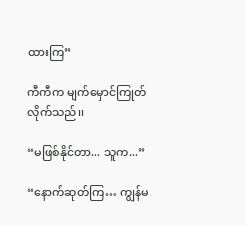ထားကြ”

ကီကီက မျက်မှောင်ကြုတ်လိုက်သည်၊၊

“မဖြစ်နိုင်တာ... သူက...”

“နောက်ဆုတ်ကြ… ကျွန်မ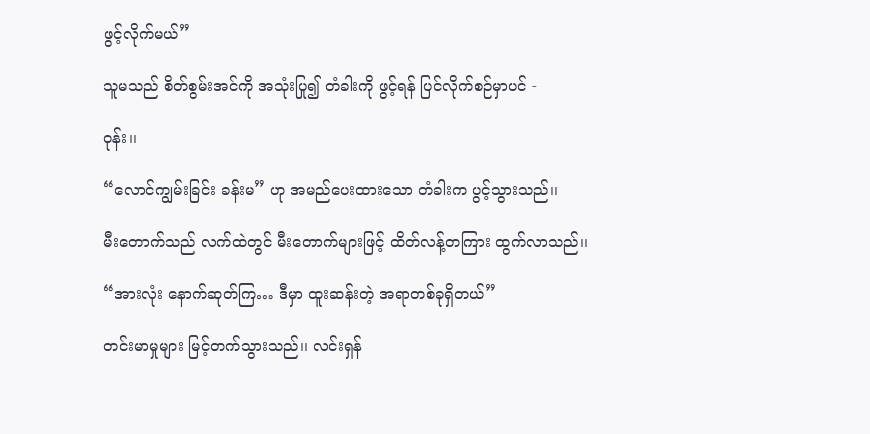ဖွင့်လိုက်မယ်”

သူမသည် စိတ်စွမ်းအင်ကို အသုံးပြု၍ တံခါးကို ဖွင့်ရန် ပြင်လိုက်စဉ်မှာပင် -

ဝုန်း၊၊

“လောင်ကျွမ်းခြင်း ခန်းမ” ဟု အမည်ပေးထားသော တံခါးက ပွင့်သွားသည်၊၊

မီးတောက်သည် လက်ထဲတွင် မီးတောက်များဖြင့် ထိတ်လန့်တကြား ထွက်လာသည်၊၊

“အားလုံး နောက်ဆုတ်ကြ… ဒီမှာ ထူးဆန်းတဲ့ အရာတစ်ခုရှိတယ်”

တင်းမာမှုများ မြင့်တက်သွားသည်၊၊ လင်းရှန်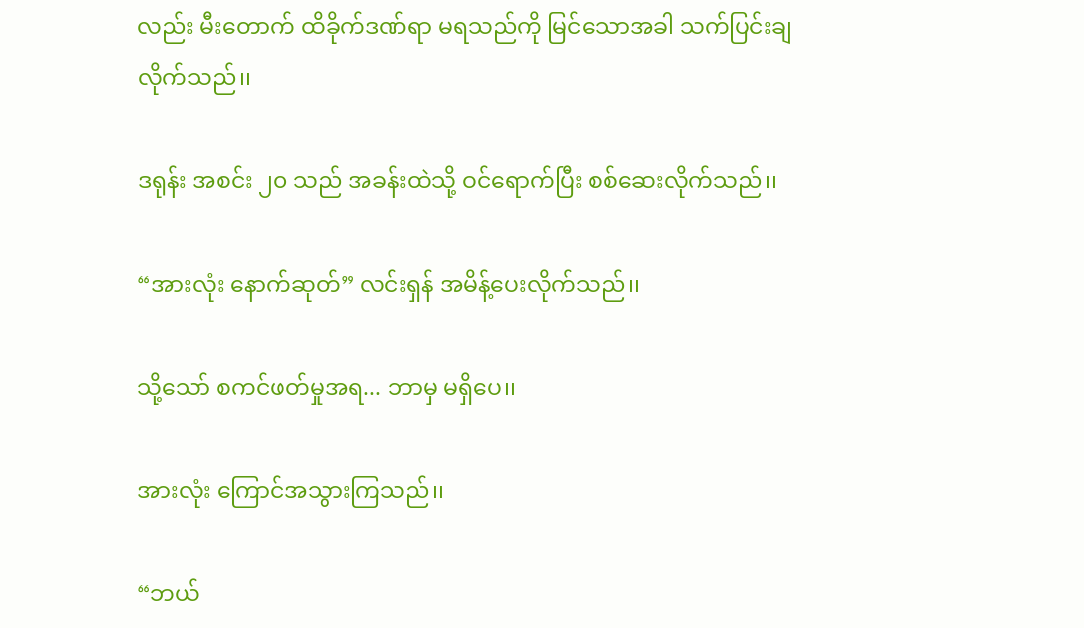လည်း မီးတောက် ထိခိုက်ဒဏ်ရာ မရသည်ကို မြင်သောအခါ သက်ပြင်းချလိုက်သည်၊၊

ဒရုန်း အစင်း ၂၀ သည် အခန်းထဲသို့ ဝင်ရောက်ပြီး စစ်ဆေးလိုက်သည်၊၊

“အားလုံး နောက်ဆုတ်” လင်းရှန် အမိန့်ပေးလိုက်သည်၊၊

သို့သော် စကင်ဖတ်မှုအရ... ဘာမှ မရှိပေ၊၊

အားလုံး ကြောင်အသွားကြသည်၊၊

“ဘယ်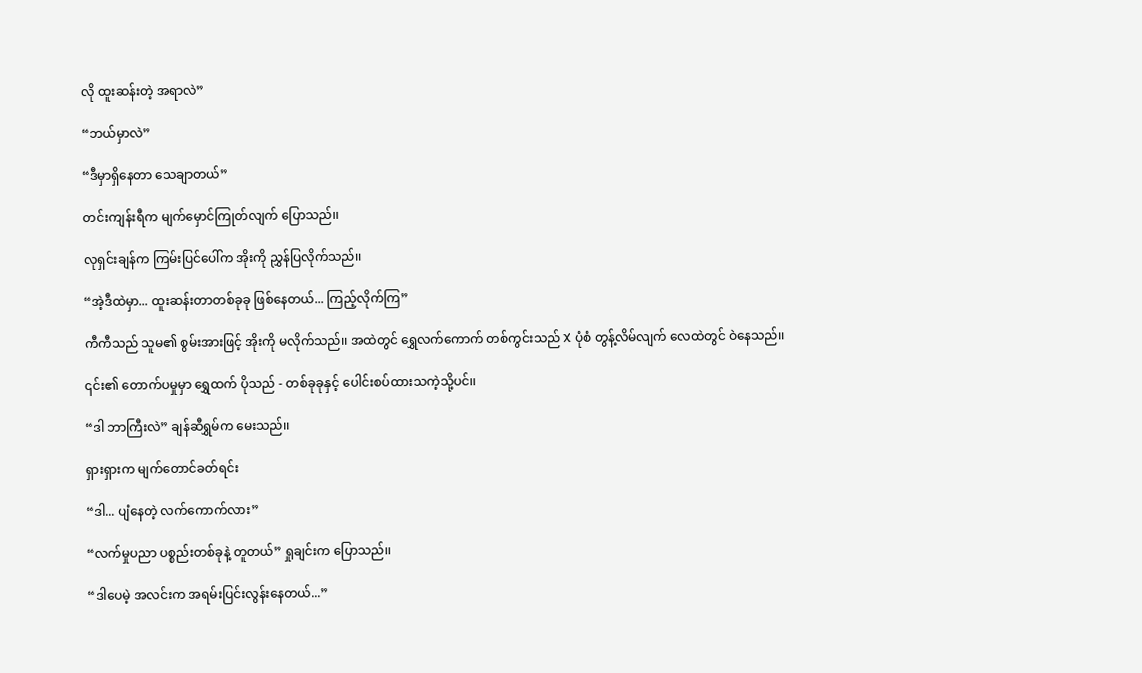လို ထူးဆန်းတဲ့ အရာလဲ”

“ဘယ်မှာလဲ”

“ဒီမှာရှိနေတာ သေချာတယ်”

တင်းကျန်းရီက မျက်မှောင်ကြုတ်လျက် ပြောသည်၊၊

လုရှင်းချန်က ကြမ်းပြင်ပေါ်က အိုးကို ညွှန်ပြလိုက်သည်၊၊

“အဲ့ဒီထဲမှာ... ထူးဆန်းတာတစ်ခုခု ဖြစ်နေတယ်... ကြည့်လိုက်ကြ”

ကီကီသည် သူမ၏ စွမ်းအားဖြင့် အိုးကို မလိုက်သည်၊၊ အထဲတွင် ရွှေလက်ကောက် တစ်ကွင်းသည် X ပုံစံ တွန့်လိမ်လျက် လေထဲတွင် ဝဲနေသည်၊၊

၎င်း၏ တောက်ပမှုမှာ ရွှေထက် ပိုသည် - တစ်ခုခုနှင့် ပေါင်းစပ်ထားသကဲ့သို့ပင်၊၊

“ဒါ ဘာကြီးလဲ” ချန်ဆီရွှမ်က မေးသည်၊၊

ရှားရှားက မျက်တောင်ခတ်ရင်း

“ဒါ... ပျံနေတဲ့ လက်ကောက်လား”

“လက်မှုပညာ ပစ္စည်းတစ်ခုနဲ့ တူတယ်” ရှုချင်းက ပြောသည်၊၊

“ဒါပေမဲ့ အလင်းက အရမ်းပြင်းလွန်းနေတယ်...”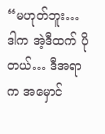“မဟုတ်ဘူး… ဒါက အဲ့ဒီထက် ပိုတယ်… ဒီအရာက အမှောင်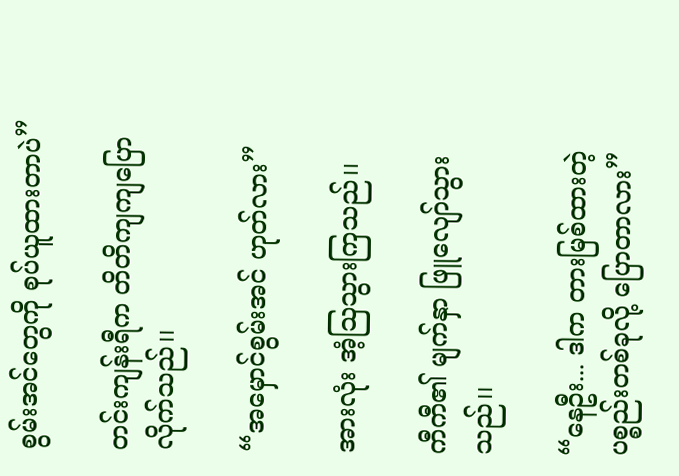စွမ်းအင်တွေကို စုပ်ယူထားတာပဲ”

တင်းကျန်းရီက တိတိကျကျပြောလိုက်သည်၊၊

“အမှောင်စွမ်းအင် ဟုတ်လား”

အားလုံး အံ့သြသွားကြသည်၊၊

ကီကီ၏ မျက်နှာ ဖြူလျော်သွားသည်၊၊

“နေဦး... ဒါက တားမြစ်ထားတဲ့ ပစ္စည်းတစ်ခုလို့ ပြောတာလား”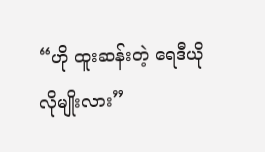“ဟို ထူးဆန်းတဲ့ ရေဒီယိုလိုမျိုးလား”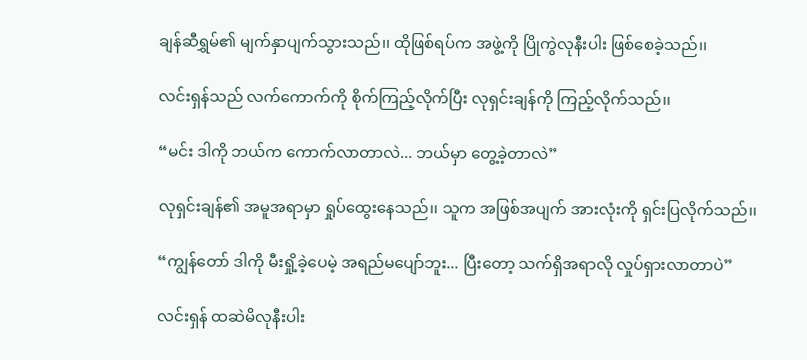ချန်ဆီရွှမ်၏ မျက်နှာပျက်သွားသည်၊၊ ထိုဖြစ်ရပ်က အဖွဲ့ကို ပြိုကွဲလုနီးပါး ဖြစ်စေခဲ့သည်၊၊

လင်းရှန်သည် လက်ကောက်ကို စိုက်ကြည့်လိုက်ပြီး လုရှင်းချန်ကို ကြည့်လိုက်သည်၊၊

“မင်း ဒါကို ဘယ်က ကောက်လာတာလဲ... ဘယ်မှာ တွေ့ခဲ့တာလဲ”

လုရှင်းချန်၏ အမူအရာမှာ ရှုပ်ထွေးနေသည်၊၊ သူက အဖြစ်အပျက် အားလုံးကို ရှင်းပြလိုက်သည်၊၊

“ကျွန်တော် ဒါကို မီးရှို့ခဲ့ပေမဲ့ အရည်မပျော်ဘူး... ပြီးတော့ သက်ရှိအရာလို လှုပ်ရှားလာတာပဲ”

လင်းရှန် ထဆဲမိလုနီးပါး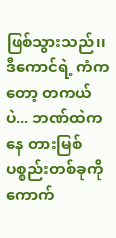ဖြစ်သွားသည်၊၊ ဒီကောင်ရဲ့ ကံကတော့ တကယ်ပဲ... ဘဏ်ထဲကနေ တားမြစ်ပစ္စည်းတစ်ခုကို ကောက်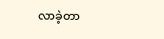လာခဲ့တာ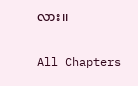လား၊၊

All Chapters